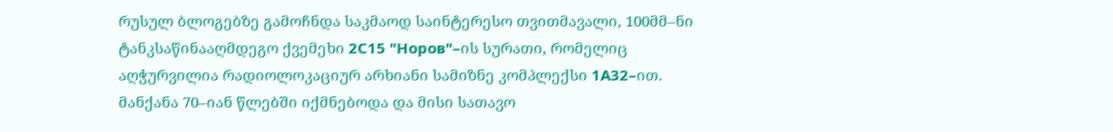რუსულ ბლოგებზე გამოჩნდა საკმაოდ საინტერესო თვითმავალი, 100მმ–ნი ტანკსაწინააღმდეგო ქვემეხი 2С15 "Норов"–ის სურათი, რომელიც აღჭურვილია რადიოლოკაციურ არხიანი სამიზნე კომპლექსი 1А32–ით. მანქანა 70–იან წლებში იქმნებოდა და მისი სათავო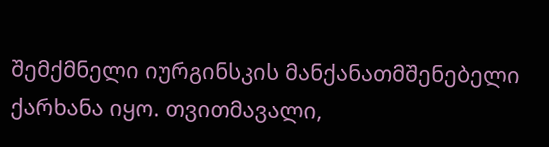შემქმნელი იურგინსკის მანქანათმშენებელი ქარხანა იყო. თვითმავალი,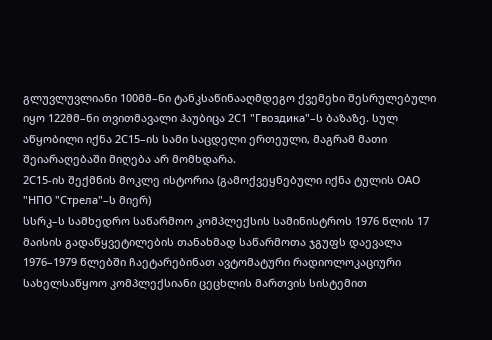გლუვლუვლიანი 100მმ–ნი ტანკსაწინააღმდეგო ქვემეხი შესრულებული იყო 122მმ–ნი თვითმავალი ჰაუბიცა 2С1 "Гвоздика"–ს ბაზაზე. სულ აწყობილი იქნა 2С15–ის სამი საცდელი ერთეული, მაგრამ მათი შეიარაღებაში მიღება არ მომხდარა.
2С15-ის შექმნის მოკლე ისტორია (გამოქვეყნებული იქნა ტულის ОАО "НПО "Стрела"–ს მიერ)
სსრკ–ს სამხედრო საწარმოო კომპლექსის სამინისტროს 1976 წლის 17 მაისის გადაწყვეტილების თანახმად საწარმოთა ჯგუფს დაევალა 1976–1979 წლებში ჩაეტარებინათ ავტომატური რადიოლოკაციური სახელსაწყოო კომპლექსიანი ცეცხლის მართვის სისტემით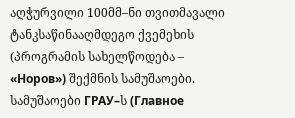აღჭურვილი 100მმ–ნი თვითმავალი ტანკსაწინააღმდეგო ქვემეხის (პროგრამის სახელწოდება – «Норов») შექმნის სამუშაოები. სამუშაოები ГРАУ–ს (Главное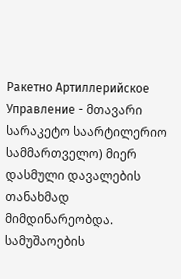Ракетно Артиллерийское Управление - მთავარი სარაკეტო საარტილერიო სამმართველო) მიერ დასმული დავალების თანახმად მიმდინარეობდა.
სამუშაოების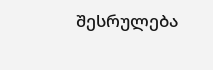შესრულება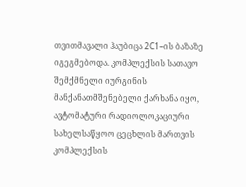თვითმავალი ჰაუბიცა 2С1–ის ბაზაზე იგეგმებოდა. კომპლექსის სათავო შემქმნელი იურგინის მანქანათმშენებელი ქარხანა იყო, ავტომატური რადიოლოკაციური სახელსაწყოო ცეცხლის მართვის კომპლექსის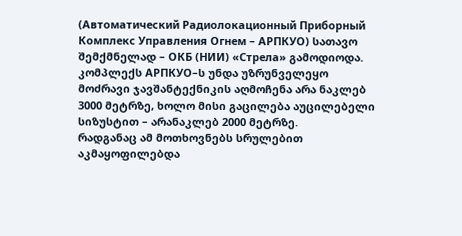(Автоматический Радиолокационный Приборный Комплекс Управления Огнем – АРПКУО) სათავო შემქმნელად – ОКБ (НИИ) «Стрела» გამოდიოდა.
კომპლექს АРПКУО–ს უნდა უზრუნველეყო მოძრავი ჯავშანტექნიკის აღმოჩენა არა ნაკლებ 3000 მეტრზე, ხოლო მისი გაცილება აუცილებელი სიზუსტით – არანაკლებ 2000 მეტრზე.
რადგანაც ამ მოთხოვნებს სრულებით აკმაყოფილებდა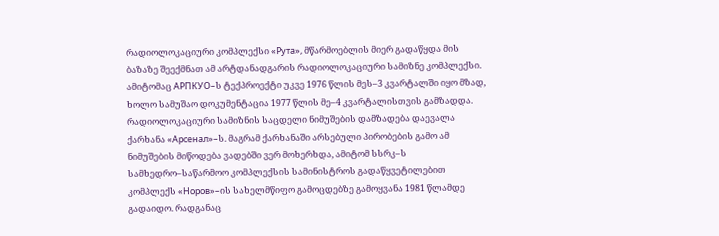რადიოლოკაციური კომპლექსი «Рута», მწარმოებლის მიერ გადაწყდა მის ბაზაზე შეექმნათ ამ არტდანადგარის რადიოლოკაციური სამიზნე კომპლექსი. ამიტომაც АРПКУО–ს ტექპროექტი უკვე 1976 წლის მეს–3 კვარტალში იყო მზად, ხოლო სამუშაო დოკუმენტაცია 1977 წლის მე–4 კვარტალისთვის გამზადდა.
რადიოლოკაციური სამიზნის საცდელი ნიმუშების დამზადება დაევალა ქარხანა «Арсенал»–ს. მაგრამ ქარხანაში არსებული პირობების გამო ამ ნიმუშების მიწოდება ვადებში ვერ მოხერხდა, ამიტომ სსრკ–ს სამხედრო–საწარმოო კომპლექსის სამინისტროს გადაწყვეტილებით კომპლექს «Норов»–ის სახელმწიფო გამოცდებზე გამოყვანა 1981 წლამდე გადაიდო. რადგანაც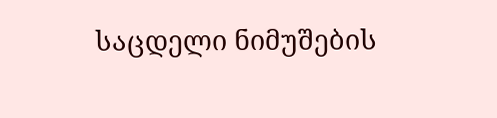საცდელი ნიმუშების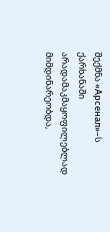შექმნა «Арсенал»–ს ქარხანაში არადამაკმაყოფილებლად მიმდინარეობდა,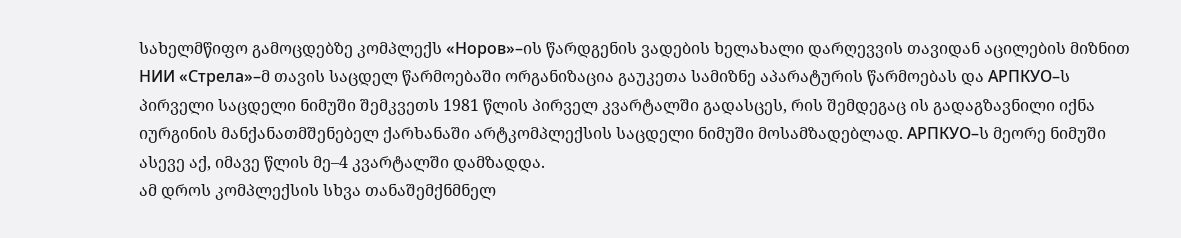სახელმწიფო გამოცდებზე კომპლექს «Норов»–ის წარდგენის ვადების ხელახალი დარღევვის თავიდან აცილების მიზნით НИИ «Стрела»–მ თავის საცდელ წარმოებაში ორგანიზაცია გაუკეთა სამიზნე აპარატურის წარმოებას და АРПКУО–ს პირველი საცდელი ნიმუში შემკვეთს 1981 წლის პირველ კვარტალში გადასცეს, რის შემდეგაც ის გადაგზავნილი იქნა იურგინის მანქანათმშენებელ ქარხანაში არტკომპლექსის საცდელი ნიმუში მოსამზადებლად. АРПКУО–ს მეორე ნიმუში ასევე აქ, იმავე წლის მე–4 კვარტალში დამზადდა.
ამ დროს კომპლექსის სხვა თანაშემქნმნელ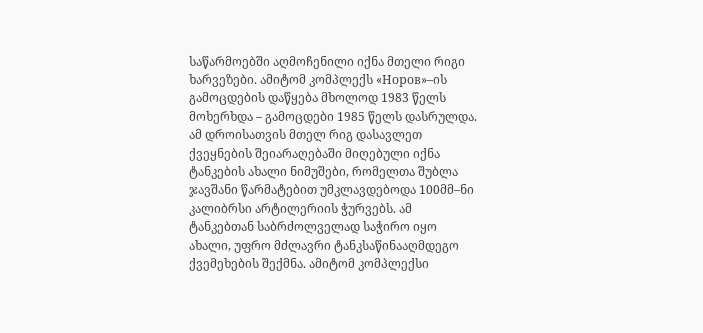საწარმოებში აღმოჩენილი იქნა მთელი რიგი ხარვეზები. ამიტომ კომპლექს «Норов»–ის გამოცდების დაწყება მხოლოდ 1983 წელს მოხერხდა – გამოცდები 1985 წელს დასრულდა. ამ დროისათვის მთელ რიგ დასავლეთ ქვეყნების შეიარაღებაში მიღებული იქნა ტანკების ახალი ნიმუშები, რომელთა შუბლა ჯავშანი წარმატებით უმკლავდებოდა 100მმ–ნი კალიბრსი არტილერიის ჭურვებს. ამ ტანკებთან საბრძოლველად საჭირო იყო ახალი, უფრო მძლავრი ტანკსაწინააღმდეგო ქვემეხების შექმნა. ამიტომ კომპლექსი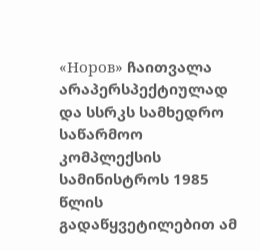«Норов» ჩაითვალა არაპერსპექტიულად და სსრკს სამხედრო საწარმოო კომპლექსის სამინისტროს 1985 წლის გადაწყვეტილებით ამ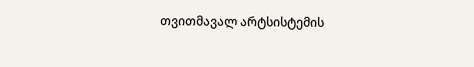თვითმავალ არტსისტემის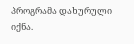პროგრამა დახურული იქნა.